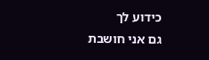כידוע לך
גם אני חושבת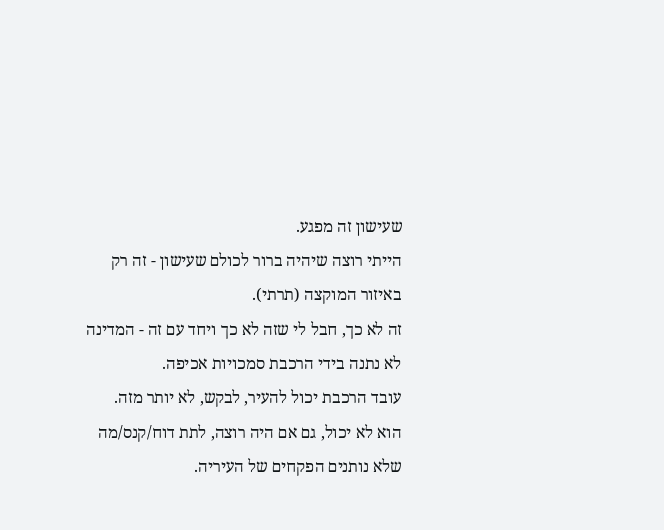שעישון זה מפגע.
הייתי רוצה שיהיה ברור לכולם שעישון - זה רק באיזור המוקצה (תרתי).
זה לא כך, חבל לי שזה לא כך ויחד עם זה - המדינה לא נתנה בידי הרכבת סמכויות אכיפה.
עובד הרכבת יכול להעיר, לבקש, לא יותר מזה.
הוא לא יכול, גם אם היה רוצה, לתת דוח/קנס/מה שלא נותנים הפקחים של העיריה.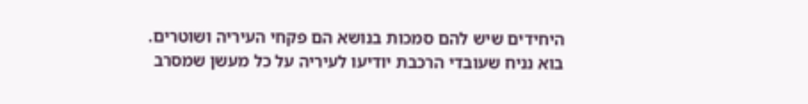היחידים שיש להם סמכות בנושא הם פקחי העיריה ושוטרים.
בוא נניח שעובדי הרכבת יודיעו לעיריה על כל מעשן שמסרב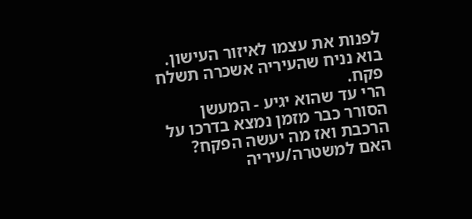לפנות את עצמו לאיזור העישון.
בוא נניח שהעיריה אשכרה תשלח פקח.
הרי עד שהוא יגיע - המעשן הסורר כבר מזמן נמצא בדרכו על הרכבת ואז מה יעשה הפקח?
האם למשטרה/עיריה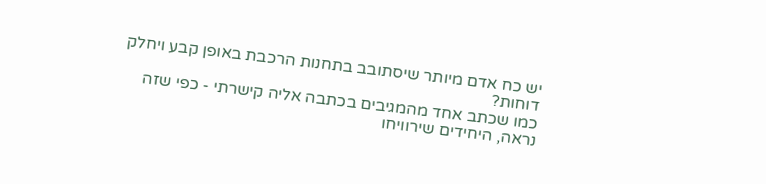יש כח אדם מיותר שיסתובב בתחנות הרכבת באופן קבע ויחלק דוחות?
כמו שכתב אחד מהמגיבים בכתבה אליה קישרתי - כפי שזה נראה, היחידים שירוויחו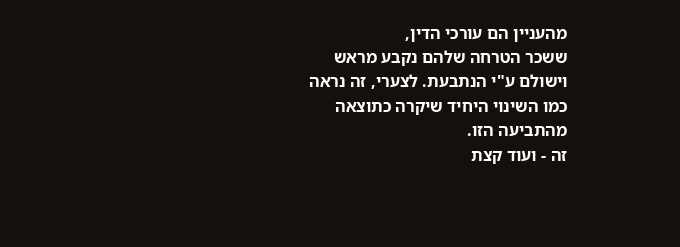מהעניין הם עורכי הדין,
ששכר הטרחה שלהם נקבע מראש וישולם ע"י הנתבעת. לצערי, זה נראה כמו השינוי היחיד שיקרה כתוצאה מהתביעה הזו.
זה - ועוד קצת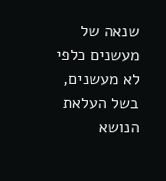שנאה של מעשנים כלפי לא מעשנים, בשל העלאת הנושא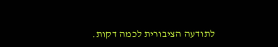לתודעה הציבורית לכמה דקות.